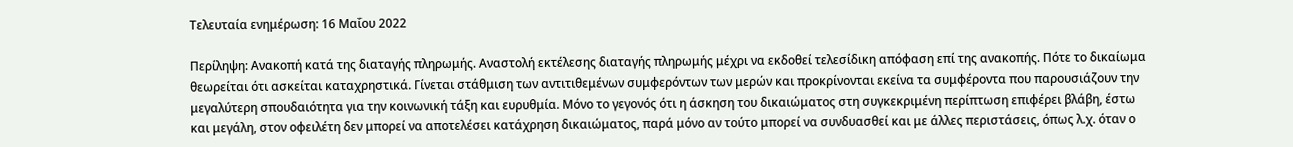Τελευταία ενημέρωση: 16 Μαΐου 2022

Περίληψη: Ανακοπή κατά της διαταγής πληρωμής. Αναστολή εκτέλεσης διαταγής πληρωμής μέχρι να εκδοθεί τελεσίδικη απόφαση επί της ανακοπής. Πότε το δικαίωμα θεωρείται ότι ασκείται καταχρηστικά. Γίνεται στάθμιση των αντιτιθεμένων συμφερόντων των μερών και προκρίνονται εκείνα τα συμφέροντα που παρουσιάζουν την μεγαλύτερη σπουδαιότητα για την κοινωνική τάξη και ευρυθμία. Μόνο το γεγονός ότι η άσκηση του δικαιώματος στη συγκεκριμένη περίπτωση επιφέρει βλάβη, έστω και μεγάλη, στον οφειλέτη δεν μπορεί να αποτελέσει κατάχρηση δικαιώματος, παρά μόνο αν τούτο μπορεί να συνδυασθεί και με άλλες περιστάσεις, όπως λ.χ. όταν ο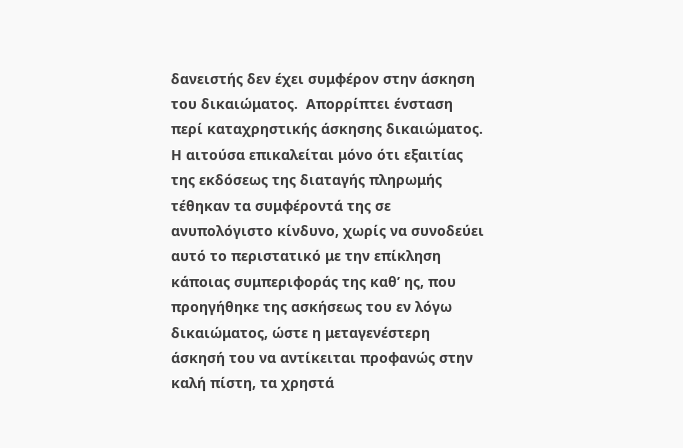δανειστής δεν έχει συμφέρον στην άσκηση του δικαιώματος.  Απορρίπτει ένσταση περί καταχρηστικής άσκησης δικαιώματος. Η αιτούσα επικαλείται μόνο ότι εξαιτίας της εκδόσεως της διαταγής πληρωμής τέθηκαν τα συμφέροντά της σε ανυπολόγιστο κίνδυνο, χωρίς να συνοδεύει αυτό το περιστατικό με την επίκληση κάποιας συμπεριφοράς της καθ’ ης, που προηγήθηκε της ασκήσεως του εν λόγω δικαιώματος, ώστε η μεταγενέστερη άσκησή του να αντίκειται προφανώς στην καλή πίστη, τα χρηστά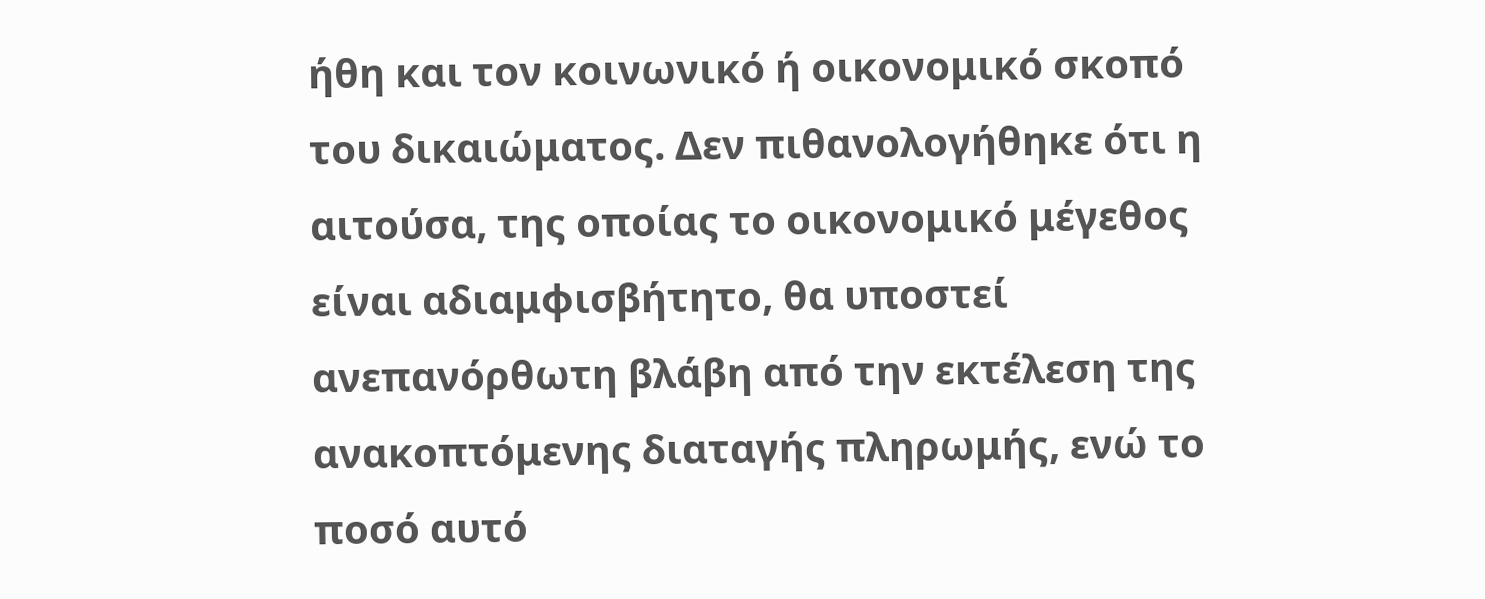ήθη και τον κοινωνικό ή οικονομικό σκοπό του δικαιώματος. Δεν πιθανολογήθηκε ότι η αιτούσα, της οποίας το οικονομικό μέγεθος είναι αδιαμφισβήτητο, θα υποστεί ανεπανόρθωτη βλάβη από την εκτέλεση της ανακοπτόμενης διαταγής πληρωμής, ενώ το ποσό αυτό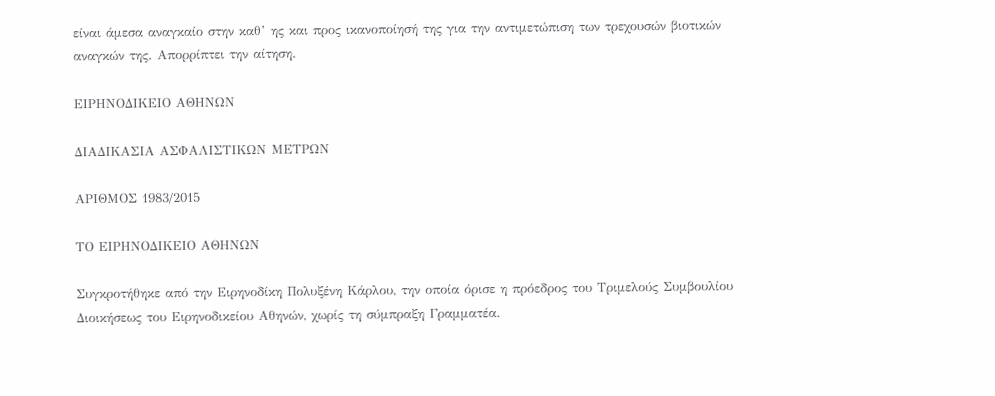είναι άμεσα αναγκαίο στην καθ’ ης και προς ικανοποίησή της για την αντιμετώπιση των τρεχουσών βιοτικών αναγκών της. Απορρίπτει την αίτηση.

ΕΙΡΗΝΟΔΙΚΕΙΟ ΑΘΗΝΩΝ

ΔΙΑΔΙΚΑΣΙΑ ΑΣΦΑΛΙΣΤΙΚΩΝ ΜΕΤΡΩΝ

ΑΡΙΘΜΟΣ 1983/2015

ΤΟ ΕΙΡΗΝΟΔΙΚΕΙΟ ΑΘΗΝΩΝ

Συγκροτήθηκε από την Ειρηνοδίκη Πολυξένη Κάρλου, την οποία όρισε η πρόεδρος του Τριμελούς Συμβουλίου Διοικήσεως του Ειρηνοδικείου Αθηνών, χωρίς τη σύμπραξη Γραμματέα.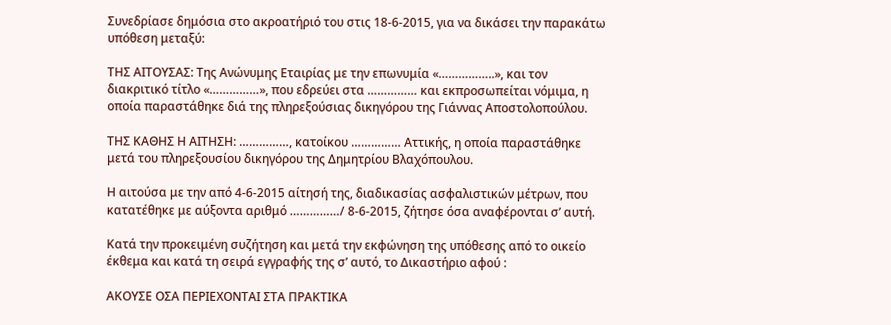Συνεδρίασε δημόσια στο ακροατήριό του στις 18-6-2015, για να δικάσει την παρακάτω υπόθεση μεταξύ:

ΤΗΣ ΑΙΤΟΥΣΑΣ: Της Ανώνυμης Εταιρίας με την επωνυμία «……………..», και τον διακριτικό τίτλο «……………», που εδρεύει στα …………… και εκπροσωπείται νόμιμα, η οποία παραστάθηκε διά της πληρεξούσιας δικηγόρου της Γιάννας Αποστολοπούλου.

ΤΗΣ ΚΑΘΗΣ Η ΑΙΤΗΣΗ: ……………, κατοίκου …………… Αττικής, η οποία παραστάθηκε μετά του πληρεξουσίου δικηγόρου της Δημητρίου Βλαχόπουλου.

Η αιτούσα με την από 4-6-2015 αίτησή της, διαδικασίας ασφαλιστικών μέτρων, που κατατέθηκε με αύξοντα αριθμό ……………/ 8-6-2015, ζήτησε όσα αναφέρονται σ’ αυτή.

Κατά την προκειμένη συζήτηση και μετά την εκφώνηση της υπόθεσης από το οικείο έκθεμα και κατά τη σειρά εγγραφής της σ’ αυτό, το Δικαστήριο αφού :

ΑΚΟΥΣΕ ΟΣΑ ΠΕΡΙΕΧΟΝΤΑΙ ΣΤΑ ΠΡΑΚΤΙΚΑ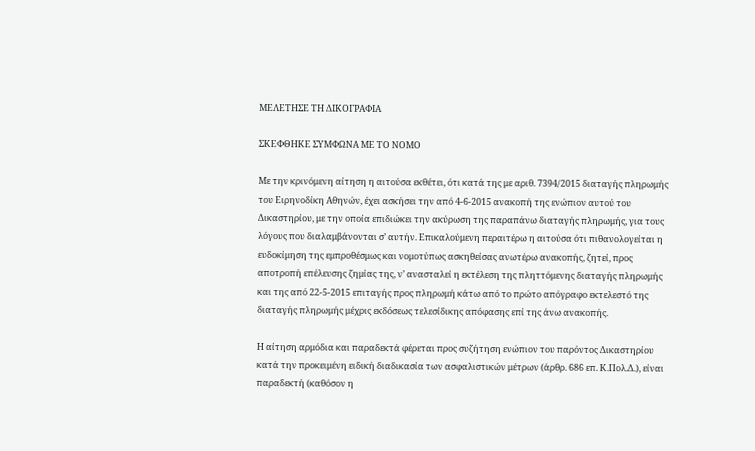ΜΕΛΕΤΗΣΕ ΤΗ ΔΙΚΟΓΡΑΦΙΑ

ΣΚΕΦΘΗΚΕ ΣΥΜΦΩΝΑ ΜΕ ΤΟ ΝΟΜΟ

Με την κρινόμενη αίτηση η αιτούσα εκθέτει, ότι κατά της με αριθ. 7394/2015 διαταγής πληρωμής του Ειρηνοδίκη Αθηνών, έχει ασκήσει την από 4-6-2015 ανακοπή της ενώπιον αυτού του Δικαστηρίου, με την οποία επιδιώκει την ακύρωση της παραπάνω διαταγής πληρωμής, για τους λόγους που διαλαμβάνονται σ’ αυτήν. Επικαλούμενη περαιτέρω η αιτούσα ότι πιθανολογείται η ευδοκίμηση της εμπροθέσμως και νομοτύπως ασκηθείσας ανωτέρω ανακοπής, ζητεί, προς αποτροπή επέλευσης ζημίας της, ν’ ανασταλεί η εκτέλεση της πληττόμενης διαταγής πληρωμής και της από 22-5-2015 επιταγής προς πληρωμή κάτω από το πρώτο απόγραφο εκτελεστό της διαταγής πληρωμής μέχρις εκδόσεως τελεσίδικης απόφασης επί της άνω ανακοπής.

Η αίτηση αρμόδια και παραδεκτά φέρεται προς συζήτηση ενώπιον του παρόντος Δικαστηρίου κατά την προκειμένη ειδική διαδικασία των ασφαλιστικών μέτρων (άρθρ. 686 επ. Κ.Πολ.Δ.), είναι παραδεκτή (καθόσον η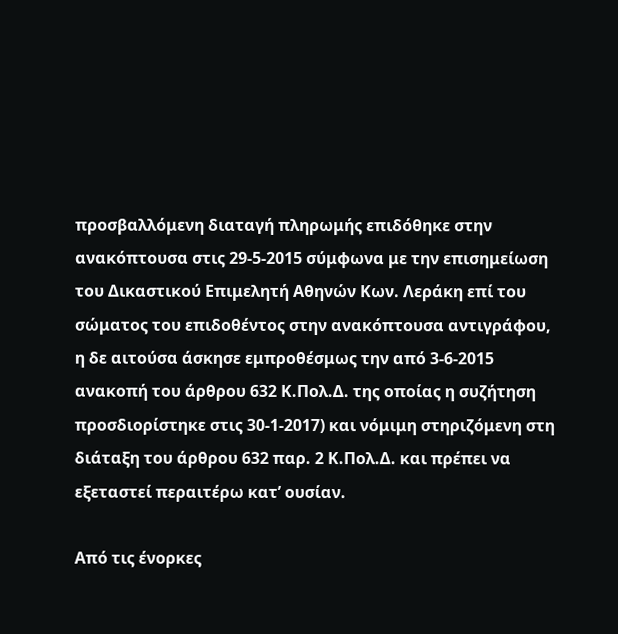προσβαλλόμενη διαταγή πληρωμής επιδόθηκε στην ανακόπτουσα στις 29-5-2015 σύμφωνα με την επισημείωση του Δικαστικού Επιμελητή Αθηνών Κων. Λεράκη επί του σώματος του επιδοθέντος στην ανακόπτουσα αντιγράφου, η δε αιτούσα άσκησε εμπροθέσμως την από 3-6-2015 ανακοπή του άρθρου 632 Κ.Πολ.Δ. της οποίας η συζήτηση προσδιορίστηκε στις 30-1-2017) και νόμιμη στηριζόμενη στη διάταξη του άρθρου 632 παρ. 2 Κ.Πολ.Δ. και πρέπει να εξεταστεί περαιτέρω κατ’ ουσίαν.

Από τις ένορκες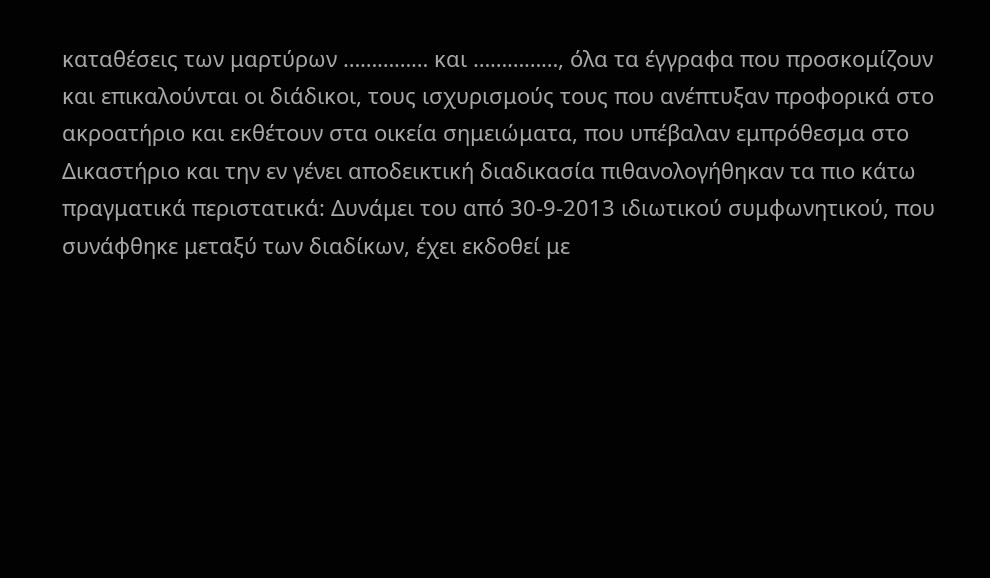καταθέσεις των μαρτύρων …………… και ……………, όλα τα έγγραφα που προσκομίζουν και επικαλούνται οι διάδικοι, τους ισχυρισμούς τους που ανέπτυξαν προφορικά στο ακροατήριο και εκθέτουν στα οικεία σημειώματα, που υπέβαλαν εμπρόθεσμα στο Δικαστήριο και την εν γένει αποδεικτική διαδικασία πιθανολογήθηκαν τα πιο κάτω πραγματικά περιστατικά: Δυνάμει του από 30-9-2013 ιδιωτικού συμφωνητικού, που συνάφθηκε μεταξύ των διαδίκων, έχει εκδοθεί με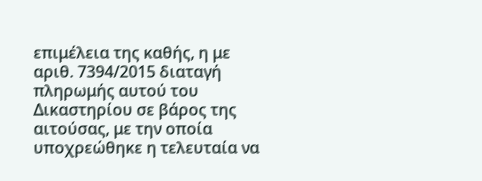επιμέλεια της καθής, η με αριθ. 7394/2015 διαταγή πληρωμής αυτού του Δικαστηρίου σε βάρος της αιτούσας, με την οποία υποχρεώθηκε η τελευταία να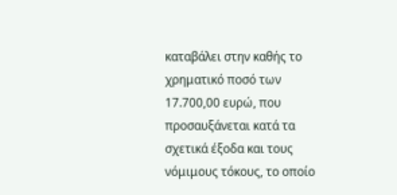καταβάλει στην καθής το χρηματικό ποσό των 17.700,00 ευρώ, που προσαυξάνεται κατά τα σχετικά έξοδα και τους νόμιμους τόκους, το οποίο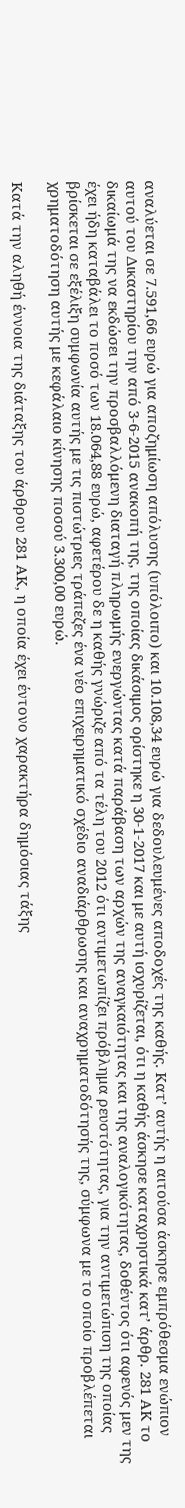αναλύεται σε 7.591,66 ευρώ για αποζημίωση απόλυσης (υπόλοιπο) και 10.108,34 ευρώ για δεδουλευμένες αποδοχές της καθής. Κατ’ αυτής η αιτούσα άσκησε εμπρόθεσμα ενώπιον αυτού του Δικαστηρίου την από 3-6-2015 ανακοπή της, της οποίας δικάσιμος ορίστηκε η 30-1-2017 και με αυτή ισχυρίζεται, ότι η καθής άσκησε καταχρηστικά κατ’ άρθρ. 281 ΑΚ το δικαίωμά της να εκδώσει την προσβαλλόμενη διαταγή πληρωμής ενεργώντας κατά παράβαση των αρχών της αναγκαιότητας και της αναλογικότητας, δοθέντος ότι αφενός μεν της έχει ήδη καταβάλει το ποσό των 18.064,88 ευρώ, αφετέρου δε η καθής γνώριζε από τα τέλη του 2012 ότι αντιμετωπίζει πρόβλημα ρευστότητας, για την αντιμετώπιση της οποίας βρίσκεται σε εξέλιξη συμφωνία αυτής με τις πιστώτριες τράπεζες ένα νέο επιχειρηματικό σχέδιο αναδιάρθρωσης και αναχρηματοδότησής της, σύμφωνα με το οποίο προβλέπεται χρηματοδότηση αυτής με κεφάλαιο κίνησης ποσού 3.300,00 ευρώ.

Κατά την αληθή έννοια της διάταξης του άρθρου 281 ΑΚ, η οποία έχει έντονο χαρακτήρα δημόσιας τάξης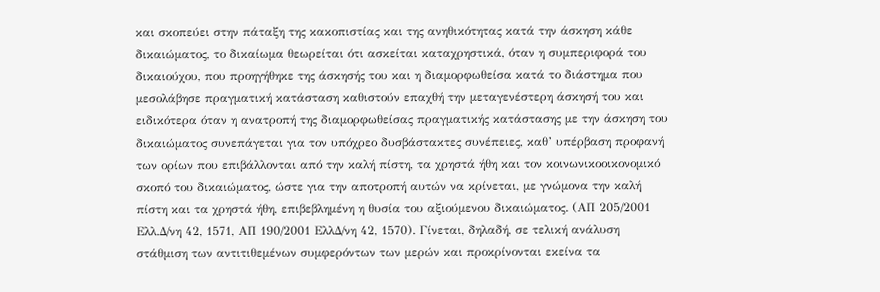και σκοπεύει στην πάταξη της κακοπιστίας και της ανηθικότητας κατά την άσκηση κάθε δικαιώματος, το δικαίωμα θεωρείται ότι ασκείται καταχρηστικά, όταν η συμπεριφορά του δικαιούχου, που προηγήθηκε της άσκησής του και η διαμορφωθείσα κατά το διάστημα που μεσολάβησε πραγματική κατάσταση καθιστούν επαχθή την μεταγενέστερη άσκησή του και ειδικότερα όταν η ανατροπή της διαμορφωθείσας πραγματικής κατάστασης με την άσκηση του δικαιώματος συνεπάγεται για τον υπόχρεο δυσβάστακτες συνέπειες, καθ’ υπέρβαση προφανή των ορίων που επιβάλλονται από την καλή πίστη, τα χρηστά ήθη και τον κοινωνικοοικονομικό σκοπό του δικαιώματος, ώστε για την αποτροπή αυτών να κρίνεται, με γνώμονα την καλή πίστη και τα χρηστά ήθη, επιβεβλημένη η θυσία του αξιούμενου δικαιώματος. (ΑΠ 205/2001 Ελλ.Δ/νη 42, 1571, ΑΠ 190/2001 ΕλλΔ/νη 42, 1570). Γίνεται, δηλαδή, σε τελική ανάλυση στάθμιση των αντιτιθεμένων συμφερόντων των μερών και προκρίνονται εκείνα τα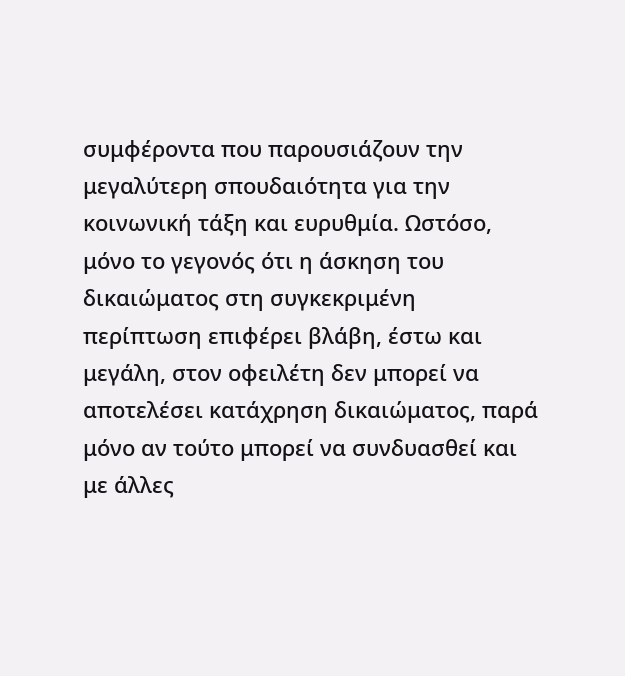συμφέροντα που παρουσιάζουν την μεγαλύτερη σπουδαιότητα για την κοινωνική τάξη και ευρυθμία. Ωστόσο, μόνο το γεγονός ότι η άσκηση του δικαιώματος στη συγκεκριμένη περίπτωση επιφέρει βλάβη, έστω και μεγάλη, στον οφειλέτη δεν μπορεί να αποτελέσει κατάχρηση δικαιώματος, παρά μόνο αν τούτο μπορεί να συνδυασθεί και με άλλες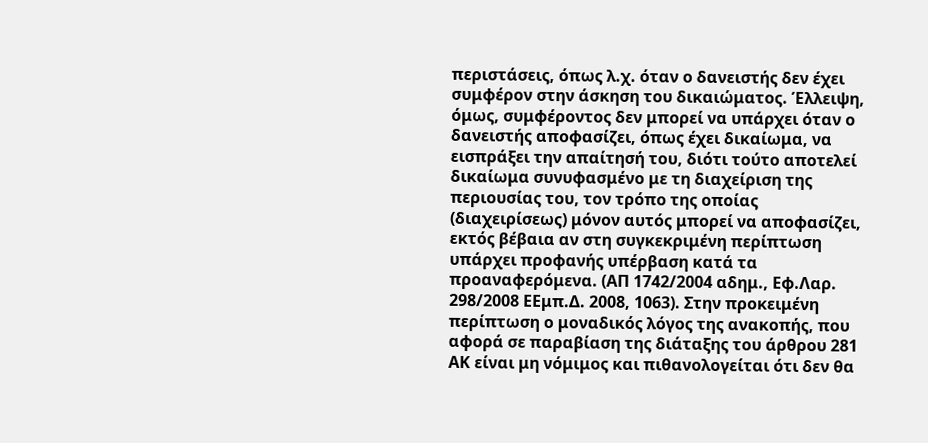περιστάσεις, όπως λ.χ. όταν ο δανειστής δεν έχει συμφέρον στην άσκηση του δικαιώματος. Έλλειψη, όμως, συμφέροντος δεν μπορεί να υπάρχει όταν ο δανειστής αποφασίζει, όπως έχει δικαίωμα, να εισπράξει την απαίτησή του, διότι τούτο αποτελεί δικαίωμα συνυφασμένο με τη διαχείριση της περιουσίας του, τον τρόπο της οποίας (διαχειρίσεως) μόνον αυτός μπορεί να αποφασίζει, εκτός βέβαια αν στη συγκεκριμένη περίπτωση υπάρχει προφανής υπέρβαση κατά τα προαναφερόμενα. (ΑΠ 1742/2004 αδημ., Εφ.Λαρ. 298/2008 ΕΕμπ.Δ. 2008, 1063). Στην προκειμένη περίπτωση ο μοναδικός λόγος της ανακοπής, που αφορά σε παραβίαση της διάταξης του άρθρου 281 ΑΚ είναι μη νόμιμος και πιθανολογείται ότι δεν θα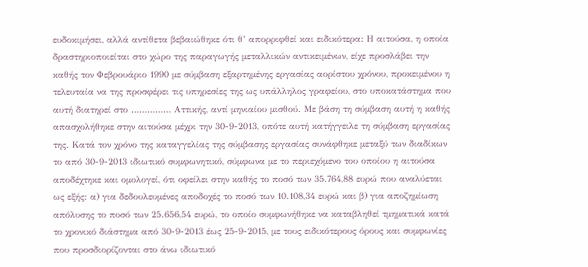ευδοκιμήσει, αλλά αντίθετα βεβαιώθηκε ότι θ’ απορριφθεί και ειδικότερα: Η αιτούσα, η οποία δραστηριοποιείται στο χώρο της παραγωγής μεταλλικών αντικειμένων, είχε προσλάβει την καθής τον Φεβρουάριο 1990 με σύμβαση εξαρτημένης εργασίας αορίστου χρόνου, προκειμένου η τελευταία να της προσφέρει τις υπηρεσίες της ως υπάλληλος γραφείου, στο υποκατάστημα που αυτή διατηρεί στο …………… Αττικής, αντί μηνιαίου μισθού. Με βάση τη σύμβαση αυτή η καθής απασχολήθηκε στην αιτούσα μέχρι την 30-9-2013, οπότε αυτή κατήγγειλε τη σύμβαση εργασίας της. Κατά τον χρόνο της καταγγελίας της σύμβασης εργασίας συνάφθηκε μεταξύ των διαδίκων το από 30-9-2013 ιδιωτικό συμφωνητικό, σύμφωνα με το περιεχόμενο του οποίου η αιτούσα αποδέχτηκε και ομολογεί, ότι οφείλει στην καθής το ποσό των 35.764,88 ευρώ που αναλύεται ως εξής: α) για δεδουλευμένες αποδοχές το ποσό των 10.108,34 ευρώ και β) για αποζημίωση απόλυσης το ποσό των 25.656,54 ευρώ, το οποίο συμφωνήθηκε να καταβληθεί τμηματικά κατά το χρονικό διάστημα από 30-9-2013 έως 25-9-2015, με τους ειδικότερους όρους και συμφωνίες που προσδιορίζονται στο άνω ιδιωτικό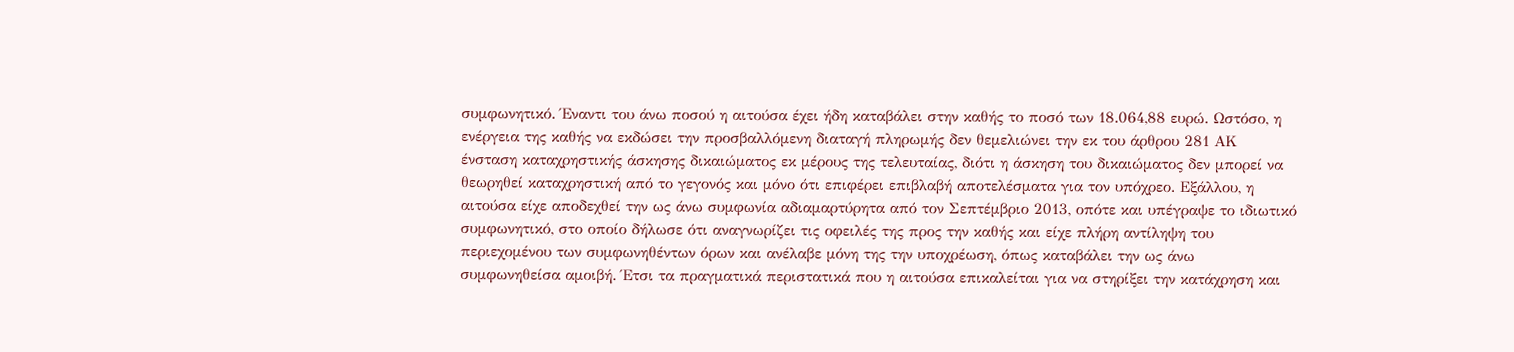συμφωνητικό. Έναντι του άνω ποσού η αιτούσα έχει ήδη καταβάλει στην καθής το ποσό των 18.064,88 ευρώ. Ωστόσο, η ενέργεια της καθής να εκδώσει την προσβαλλόμενη διαταγή πληρωμής δεν θεμελιώνει την εκ του άρθρου 281 ΑΚ ένσταση καταχρηστικής άσκησης δικαιώματος εκ μέρους της τελευταίας, διότι η άσκηση του δικαιώματος δεν μπορεί να θεωρηθεί καταχρηστική από το γεγονός και μόνο ότι επιφέρει επιβλαβή αποτελέσματα για τον υπόχρεο. Εξάλλου, η αιτούσα είχε αποδεχθεί την ως άνω συμφωνία αδιαμαρτύρητα από τον Σεπτέμβριο 2013, οπότε και υπέγραψε το ιδιωτικό συμφωνητικό, στο οποίο δήλωσε ότι αναγνωρίζει τις οφειλές της προς την καθής και είχε πλήρη αντίληψη του περιεχομένου των συμφωνηθέντων όρων και ανέλαβε μόνη της την υποχρέωση, όπως καταβάλει την ως άνω συμφωνηθείσα αμοιβή. Έτσι τα πραγματικά περιστατικά που η αιτούσα επικαλείται για να στηρίξει την κατάχρηση και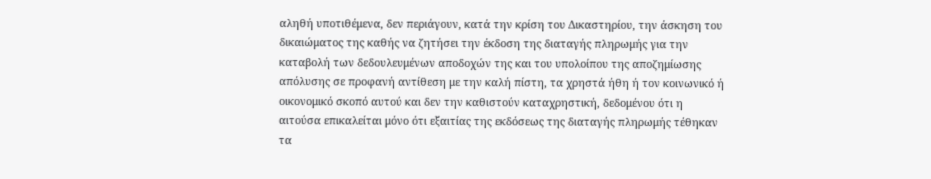αληθή υποτιθέμενα, δεν περιάγουν, κατά την κρίση του Δικαστηρίου, την άσκηση του δικαιώματος της καθής να ζητήσει την έκδοση της διαταγής πληρωμής για την καταβολή των δεδουλευμένων αποδοχών της και του υπολοίπου της αποζημίωσης απόλυσης σε προφανή αντίθεση με την καλή πίστη, τα χρηστά ήθη ή τον κοινωνικό ή οικονομικό σκοπό αυτού και δεν την καθιστούν καταχρηστική, δεδομένου ότι η αιτούσα επικαλείται μόνο ότι εξαιτίας της εκδόσεως της διαταγής πληρωμής τέθηκαν τα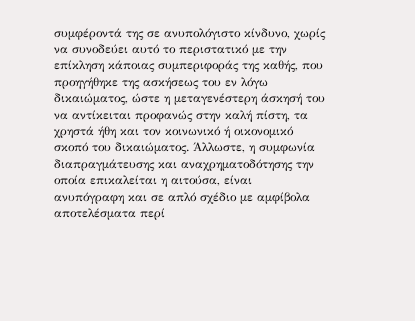συμφέροντά της σε ανυπολόγιστο κίνδυνο, χωρίς να συνοδεύει αυτό το περιστατικό με την επίκληση κάποιας συμπεριφοράς της καθής, που προηγήθηκε της ασκήσεως του εν λόγω δικαιώματος, ώστε η μεταγενέστερη άσκησή του να αντίκειται προφανώς στην καλή πίστη, τα χρηστά ήθη και τον κοινωνικό ή οικονομικό σκοπό του δικαιώματος. Άλλωστε, η συμφωνία διαπραγμάτευσης και αναχρηματοδότησης την οποία επικαλείται η αιτούσα, είναι ανυπόγραφη και σε απλό σχέδιο με αμφίβολα αποτελέσματα περί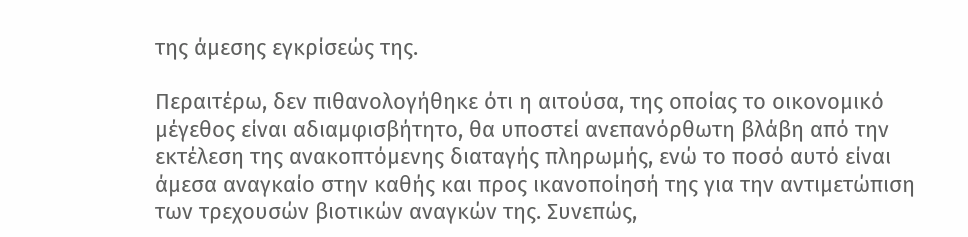της άμεσης εγκρίσεώς της.

Περαιτέρω, δεν πιθανολογήθηκε ότι η αιτούσα, της οποίας το οικονομικό μέγεθος είναι αδιαμφισβήτητο, θα υποστεί ανεπανόρθωτη βλάβη από την εκτέλεση της ανακοπτόμενης διαταγής πληρωμής, ενώ το ποσό αυτό είναι άμεσα αναγκαίο στην καθής και προς ικανοποίησή της για την αντιμετώπιση των τρεχουσών βιοτικών αναγκών της. Συνεπώς,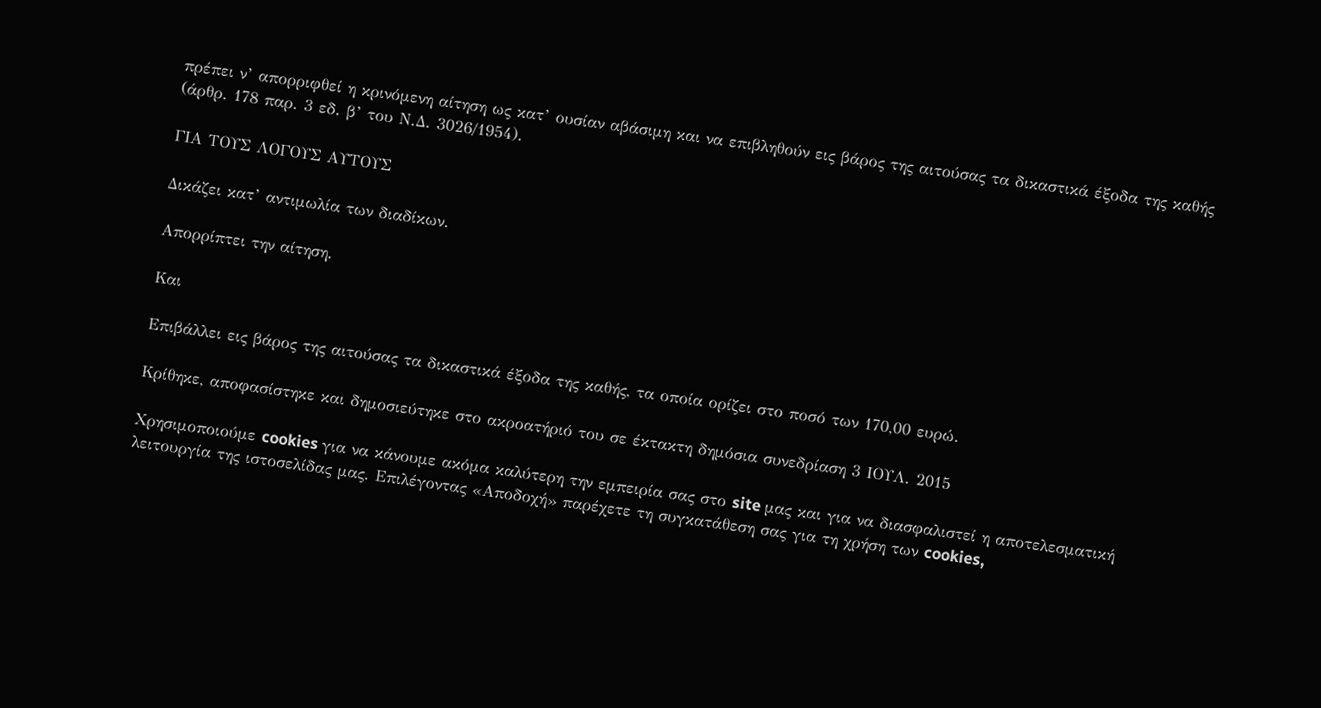πρέπει ν’ απορριφθεί η κρινόμενη αίτηση ως κατ’ ουσίαν αβάσιμη και να επιβληθούν εις βάρος της αιτούσας τα δικαστικά έξοδα της καθής (άρθρ. 178 παρ. 3 εδ. β’ του Ν.Δ. 3026/1954).

ΓΙΑ ΤΟΥΣ ΛΟΓΟΥΣ ΑΥΤΟΥΣ

Δικάζει κατ’ αντιμωλία των διαδίκων.

Απορρίπτει την αίτηση.

Και

Επιβάλλει εις βάρος της αιτούσας τα δικαστικά έξοδα της καθής, τα οποία ορίζει στο ποσό των 170,00 ευρώ.

Κρίθηκε, αποφασίστηκε και δημοσιεύτηκε στο ακροατήριό του σε έκτακτη δημόσια συνεδρίαση 3 ΙΟΥΛ. 2015

Χρησιμοποιούμε cookies για να κάνουμε ακόμα καλύτερη την εμπειρία σας στο site μας και για να διασφαλιστεί η αποτελεσματική λειτουργία της ιστοσελίδας μας. Επιλέγοντας «Αποδοχή» παρέχετε τη συγκατάθεση σας για τη χρήση των cookies,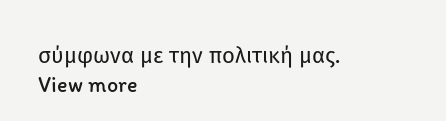σύμφωνα με την πολιτική μας. View more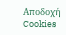Αποδοχή Cookies